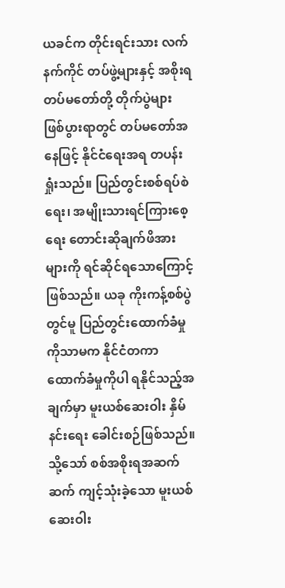ယခင်က တိုင်းရင်းသား လက်နက်ကိုင် တပ်ဖွဲ့များနှင့် အစိုးရ တပ်မတော်တို့ တိုက်ပွဲများ ဖြစ်ပွားရာတွင် တပ်မတော်အနေဖြင့် နိုင်ငံရေးအရ တပန်းရှုံးသည်။ ပြည်တွင်းစစ်ရပ်စဲရေး၊ အမျိုးသားရင်ကြားစေ့ရေး တောင်းဆိုချက်ဖိအားများကို ရင်ဆိုင်ရသောကြောင့် ဖြစ်သည်။ ယခု ကိုးကန့်စစ်ပွဲတွင်မူ ပြည်တွင်းထောက်ခံမှုကိုသာမက နိုင်ငံတကာ ထောက်ခံမှုကိုပါ ရနိုင်သည့်အချက်မှာ မူးယစ်ဆေးဝါး နှိမ်နင်းရေး ခေါင်းစဉ်ဖြစ်သည်။ သို့သော် စစ်အစိုးရအဆက်ဆက် ကျင့်သုံးခဲ့သော မူးယစ်ဆေးဝါး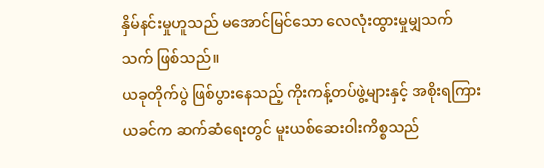နှိမ်နင်းမှုဟူသည် မအောင်မြင်သော လေလုံးထွားမှုမျှသက်သက် ဖြစ်သည်။
ယခုတိုက်ပွဲ ဖြစ်ပွားနေသည့် ကိုးကန့်တပ်ဖွဲ့များနှင့် အစိုးရကြား ယခင်က ဆက်ဆံရေးတွင် မူးယစ်ဆေးဝါးကိစ္စသည်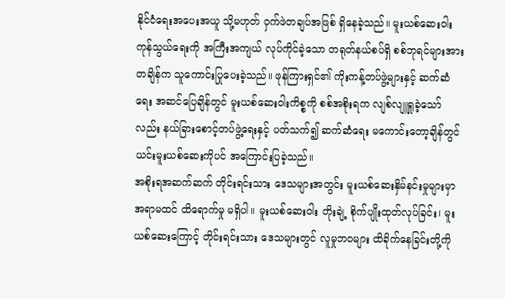နိုင်ငံရေးအပေးအယူ သို့မဟုတ် ဝှက်ဖဲတချပ်အဖြစ် ရှိနေခဲ့သည်။ မူးယစ်ဆေးဝါး ကုန်သွယ်ရေးကို အကြီးအကျယ် လုပ်ကိုင်ခဲ့သော တရုတ်နယ်စပ်ရှိ စစ်ဘုရင်များအား တချိန်က သူကောင်းပြုပေးခဲ့သည်။ ဖုန်ကြားရှင်၏ ကိုးကန့်တပ်ဖွဲ့များနှင့် ဆက်ဆံရေး အဆင်ပြေချိန်တွင် မူးယစ်ဆေးဝါးကိစ္စကို စစ်အစိုးရက လျစ်လျူရှုခဲ့သော်လည်း နယ်ခြားစောင့်တပ်ဖွဲ့ရေးနှင့် ပတ်သက်၍ ဆက်ဆံရေး မကောင်းတော့ချိန်တွင် ယင်းမူးယစ်ဆေးကိုပင် အကြောင်းပြခဲ့သည်။
အစိုးရအဆက်ဆက် တိုင်းရင်းသား ဒေသများအတွင်း မူးယစ်ဆေးနှိမ်နင်းမှုများမှာ အရာမထင် ထိရောက်မှု မရှိပါ။ မူးယစ်ဆေးဝါး တိုးချဲ့ စိုက်ပျိုးထုတ်လုပ်ခြင်း၊ မူးယစ်ဆေးကြောင့် တိုင်းရင်းသား ဒေသများတွင် လူမှုဘဝများ ထိခိုက်နေခြင်းတို့ကို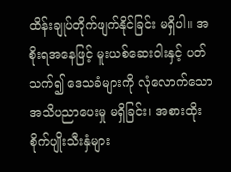ထိန်းချုပ်တိုက်ဖျက်နိုင်ခြင်း မရှိပါ။ အစိုးရအနေဖြင့် မူးယစ်ဆေးဝါးနှင့် ပတ်သက်၍ ဒေသခံများကို လုံလောက်သော အသိပညာပေးမှု မရှိခြင်း၊ အစားထိုးစိုက်ပျိုးသီးနှံများ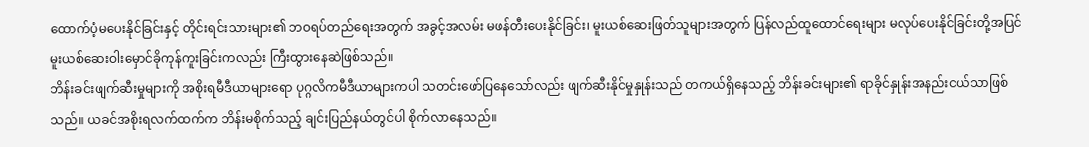ထောက်ပံ့မပေးနိုင်ခြင်းနှင့် တိုင်းရင်းသားများ၏ ဘဝရပ်တည်ရေးအတွက် အခွင့်အလမ်း မဖန်တီးပေးနိုင်ခြင်း၊ မူးယစ်ဆေးဖြတ်သူများအတွက် ပြန်လည်ထူထောင်ရေးများ မလုပ်ပေးနိုင်ခြင်းတို့အပြင် မူးယစ်ဆေးဝါးမှောင်ခိုကုန်ကူးခြင်းကလည်း ကြီးထွားနေဆဲဖြစ်သည်။
ဘိန်းခင်းဖျက်ဆီးမှုများကို အစိုးရမီဒီယာများရော ပုဂ္ဂလိကမီဒီယာများကပါ သတင်းဖော်ပြနေသော်လည်း ဖျက်ဆီးနိုင်မှုနှုန်းသည် တကယ်ရှိနေသည့် ဘိန်းခင်းများ၏ ရာခိုင်နှုန်းအနည်းငယ်သာဖြစ်သည်။ ယခင်အစိုးရလက်ထက်က ဘိန်းမစိုက်သည့် ချင်းပြည်နယ်တွင်ပါ စိုက်လာနေသည်။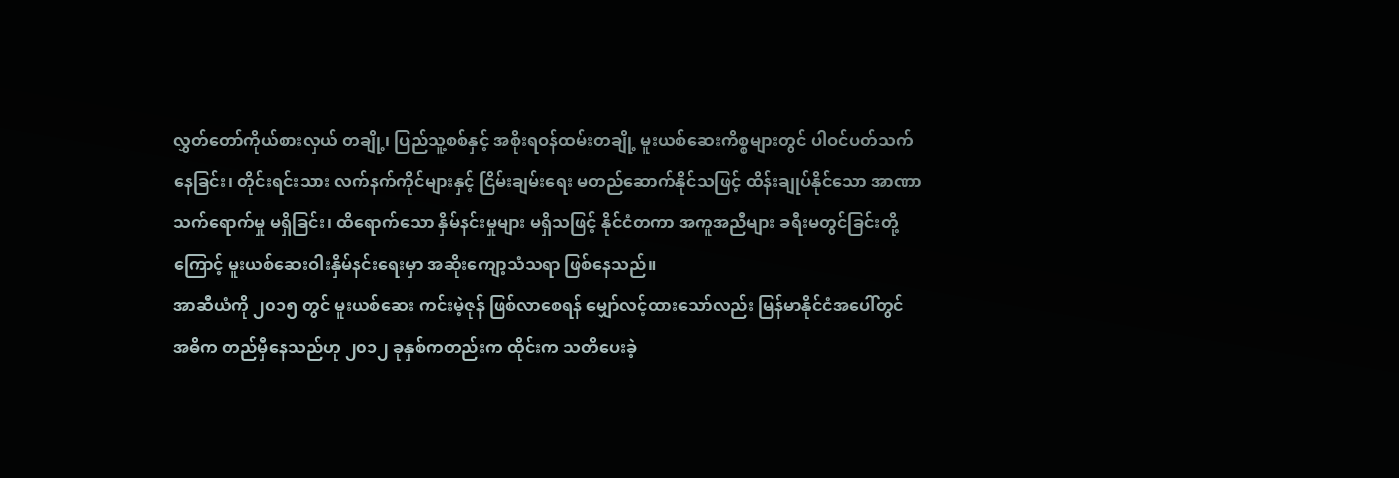လွှတ်တော်ကိုယ်စားလှယ် တချို့၊ ပြည်သူ့စစ်နှင့် အစိုးရဝန်ထမ်းတချို့ မူးယစ်ဆေးကိစ္စများတွင် ပါဝင်ပတ်သက်နေခြင်း၊ တိုင်းရင်းသား လက်နက်ကိုင်များနှင့် ငြိမ်းချမ်းရေး မတည်ဆောက်နိုင်သဖြင့် ထိန်းချုပ်နိုင်သော အာဏာသက်ရောက်မှု မရှိခြင်း၊ ထိရောက်သော နှိမ်နင်းမှုများ မရှိသဖြင့် နိုင်ငံတကာ အကူအညီများ ခရီးမတွင်ခြင်းတို့ကြောင့် မူးယစ်ဆေးဝါးနှိမ်နင်းရေးမှာ အဆိုးကျော့သံသရာ ဖြစ်နေသည်။
အာဆီယံကို ၂၀၁၅ တွင် မူးယစ်ဆေး ကင်းမဲ့ဇုန် ဖြစ်လာစေရန် မျှော်လင့်ထားသော်လည်း မြန်မာနိုင်ငံအပေါ်တွင် အဓိက တည်မှီနေသည်ဟု ၂၀၁၂ ခုနှစ်ကတည်းက ထိုင်းက သတိပေးခဲ့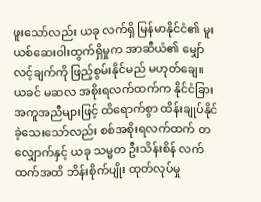ဖူးသော်လည်း ယခု လက်ရှိ မြန်မာနိုင်ငံ၏ မူးယစ်ဆေးဝါးထွက်ရှိမှုက အာဆီယံ၏ မျှော်လင့်ချက်ကို ဖြည့်စွမ်းနိုင်မည် မဟုတ်ချေ။
ယခင် မဆလ အစိုးရလက်ထက်က နိုင်ငံခြားအကူအညီများဖြင့် ထိရောက်စွာ ထိန်းချုပ်နိုင်ခဲ့သေးသော်လည်း စစ်အစိုးရလက်ထက် တလျှောက်နှင့် ယခု သမ္မတ ဦးသိန်းစိန် လက်ထက်အထိ ဘိန်းစိုက်ပျိုး ထုတ်လုပ်မှု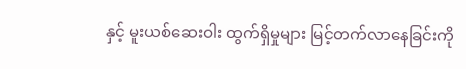နှင့် မူးယစ်ဆေးဝါး ထွက်ရှိမှုများ မြင့်တက်လာနေခြင်းကို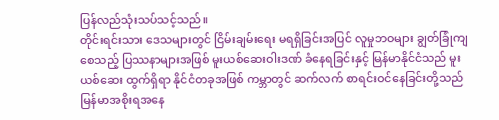ပြန်လည်သုံးသပ်သင့်သည်။
တိုင်းရင်းသား ဒေသများတွင် ငြိမ်းချမ်းရေး မရရှိခြင်းအပြင် လူမှုဘဝများ ချွတ်ခြုံကျစေသည့် ပြဿနာများအဖြစ် မူးယစ်ဆေးဝါးဒဏ် ခံနေရခြင်းနှင့် မြန်မာနိုင်ငံသည် မူးယစ်ဆေး ထွက်ရှိရာ နိုင်ငံတခုအဖြစ် ကမ္ဘာတွင် ဆက်လက် စာရင်းဝင်နေခြင်းတို့သည် မြန်မာအစိုးရအနေ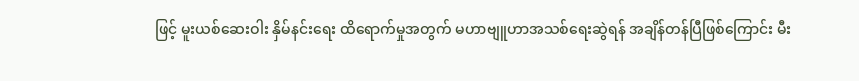ဖြင့် မူးယစ်ဆေးဝါး နှိမ်နင်းရေး ထိရောက်မှုအတွက် မဟာဗျူဟာအသစ်ရေးဆွဲရန် အချိန်တန်ပြီဖြစ်ကြောင်း မီး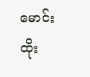မောင်းထိုး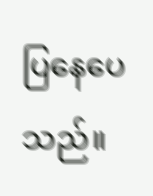ပြနေပေသည်။